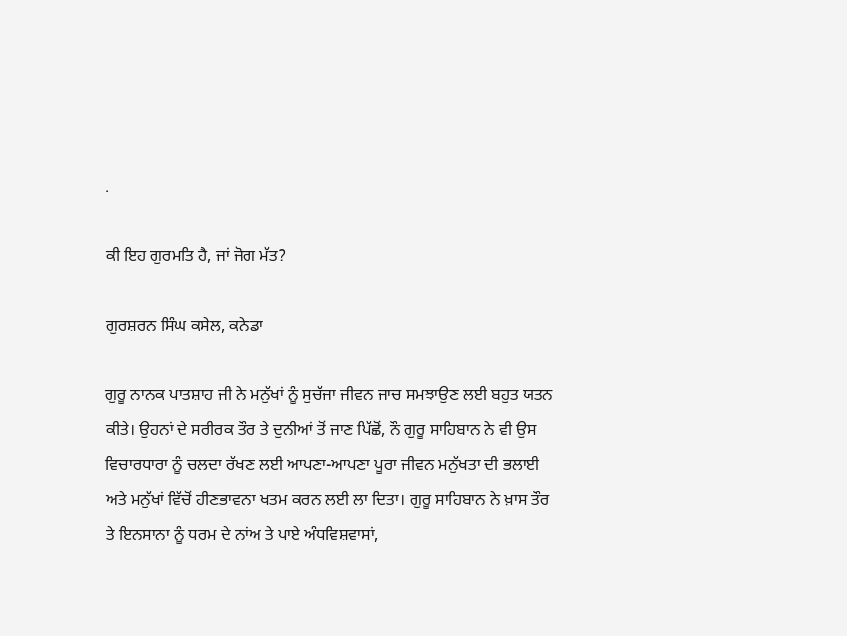.

ਕੀ ਇਹ ਗੁਰਮਤਿ ਹੈ, ਜਾਂ ਜੋਗ ਮੱਤ?

ਗੁਰਸ਼ਰਨ ਸਿੰਘ ਕਸੇਲ, ਕਨੇਡਾ

ਗੁਰੂ ਨਾਨਕ ਪਾਤਸ਼ਾਹ ਜੀ ਨੇ ਮਨੁੱਖਾਂ ਨੂੰ ਸੁਚੱਜਾ ਜੀਵਨ ਜਾਚ ਸਮਝਾਉਣ ਲਈ ਬਹੁਤ ਯਤਨ ਕੀਤੇ। ਉਹਨਾਂ ਦੇ ਸਰੀਰਕ ਤੌਰ ਤੇ ਦੁਨੀਆਂ ਤੋਂ ਜਾਣ ਪਿੱਛੋਂ, ਨੌ ਗੁਰੂ ਸਾਹਿਬਾਨ ਨੇ ਵੀ ਉਸ ਵਿਚਾਰਧਾਰਾ ਨੂੰ ਚਲਦਾ ਰੱਖਣ ਲਈ ਆਪਣਾ-ਆਪਣਾ ਪੂਰਾ ਜੀਵਨ ਮਨੁੱਖਤਾ ਦੀ ਭਲਾਈ ਅਤੇ ਮਨੁੱਖਾਂ ਵਿੱਚੋਂ ਹੀਣਭਾਵਨਾ ਖਤਮ ਕਰਨ ਲਈ ਲਾ ਦਿਤਾ। ਗੁਰੂ ਸਾਹਿਬਾਨ ਨੇ ਖ਼ਾਸ ਤੌਰ ਤੇ ਇਨਸਾਨਾ ਨੂੰ ਧਰਮ ਦੇ ਨਾਂਅ ਤੇ ਪਾਏ ਅੰਧਵਿਸ਼ਵਾਸਾਂ,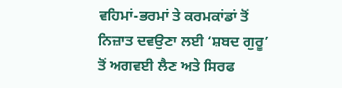ਵਹਿਮਾਂ-ਭਰਮਾਂ ਤੇ ਕਰਮਕਾਂਡਾਂ ਤੋਂ ਨਿਜ਼ਾਤ ਦਵਉਣਾ ਲਈ ‘ਸ਼ਬਦ ਗੁਰੂ’ ਤੋਂ ਅਗਵਈ ਲੈਣ ਅਤੇ ਸਿਰਫ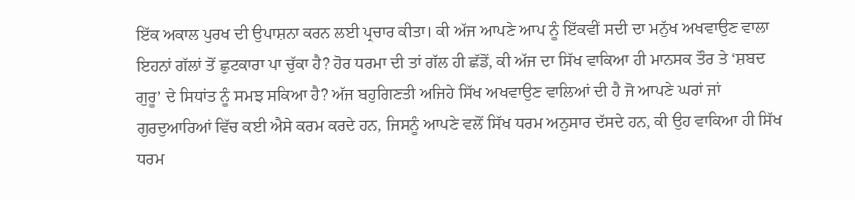ਇੱਕ ਅਕਾਲ ਪੁਰਖ ਦੀ ਉਪਾਸ਼ਨਾ ਕਰਨ ਲਈ ਪ੍ਰਚਾਰ ਕੀਤਾ। ਕੀ ਅੱਜ ਆਪਣੇ ਆਪ ਨੂੰ ਇੱਕਵੀਂ ਸਦੀ ਦਾ ਮਨੁੱਖ ਅਖਵਾਉਣ ਵਾਲਾ ਇਹਨਾਂ ਗੱਲਾਂ ਤੋਂ ਛੁਟਕਾਰਾ ਪਾ ਚੁੱਕਾ ਹੈ? ਹੋਰ ਧਰਮਾ ਦੀ ਤਾਂ ਗੱਲ ਹੀ ਛੱਡੋਂ, ਕੀ ਅੱਜ ਦਾ ਸਿੱਖ ਵਾਕਿਆ ਹੀ ਮਾਨਸਕ ਤੌਰ ਤੇ ‘ਸ਼ਬਦ ਗੁਰੂ’ ਦੇ ਸਿਧਾਂਤ ਨੂੰ ਸਮਝ ਸਕਿਆ ਹੈ? ਅੱਜ ਬਹੁਗਿਣਤੀ ਅਜਿਹੇ ਸਿੱਖ ਅਖਵਾਉਣ ਵਾਲਿਆਂ ਦੀ ਹੈ ਜੋ ਆਪਣੇ ਘਰਾਂ ਜਾਂ ਗੁਰਦੁਆਰਿਆਂ ਵਿੱਚ ਕਈ ਐਸੇ ਕਰਮ ਕਰਦੇ ਹਨ, ਜਿਸਨੂੰ ਆਪਣੇ ਵਲੋਂ ਸਿੱਖ ਧਰਮ ਅਨੁਸਾਰ ਦੱਸਦੇ ਹਨ, ਕੀ ਉਹ ਵਾਕਿਆ ਹੀ ਸਿੱਖ ਧਰਮ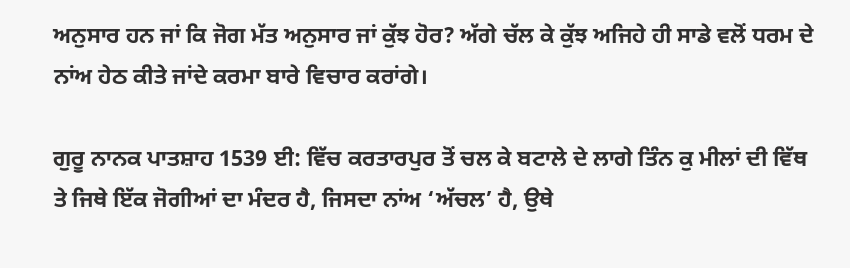ਅਨੁਸਾਰ ਹਨ ਜਾਂ ਕਿ ਜੋਗ ਮੱਤ ਅਨੁਸਾਰ ਜਾਂ ਕੁੱਝ ਹੋਰ? ਅੱਗੇ ਚੱਲ ਕੇ ਕੁੱਝ ਅਜਿਹੇ ਹੀ ਸਾਡੇ ਵਲੋਂ ਧਰਮ ਦੇ ਨਾਂਅ ਹੇਠ ਕੀਤੇ ਜਾਂਦੇ ਕਰਮਾ ਬਾਰੇ ਵਿਚਾਰ ਕਰਾਂਗੇ।

ਗੁਰੂ ਨਾਨਕ ਪਾਤਸ਼ਾਹ 1539 ਈ: ਵਿੱਚ ਕਰਤਾਰਪੁਰ ਤੋਂ ਚਲ ਕੇ ਬਟਾਲੇ ਦੇ ਲਾਗੇ ਤਿੰਨ ਕੁ ਮੀਲਾਂ ਦੀ ਵਿੱਥ ਤੇ ਜਿਥੇ ਇੱਕ ਜੋਗੀਆਂ ਦਾ ਮੰਦਰ ਹੈ, ਜਿਸਦਾ ਨਾਂਅ ‘ਅੱਚਲ’ ਹੈ, ਉਥੇ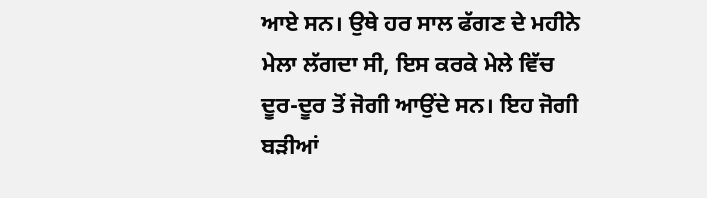ਆਏ ਸਨ। ਉਥੇ ਹਰ ਸਾਲ ਫੱਗਣ ਦੇ ਮਹੀਨੇ ਮੇਲਾ ਲੱਗਦਾ ਸੀ, ਇਸ ਕਰਕੇ ਮੇਲੇ ਵਿੱਚ ਦੂਰ-ਦੂਰ ਤੋਂ ਜੋਗੀ ਆਉਂਦੇ ਸਨ। ਇਹ ਜੋਗੀ ਬੜੀਆਂ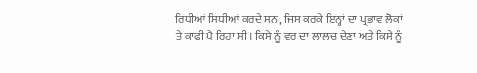ਰਿਧੀਆਂ ਸਿਧੀਆਂ ਕਰਦੇ ਸਨ, ਜਿਸ ਕਰਕੇ ਇਨ੍ਹਾਂ ਦਾ ਪ੍ਰਭਾਵ ਲੋਕਾਂ ਤੇ ਕਾਫੀ ਪੈ ਰਿਹਾ ਸੀ। ਕਿਸੇ ਨੂੰ ਵਰ ਦਾ ਲਾਲਚ ਦੇਣਾ ਅਤੇ ਕਿਸੇ ਨੂੰ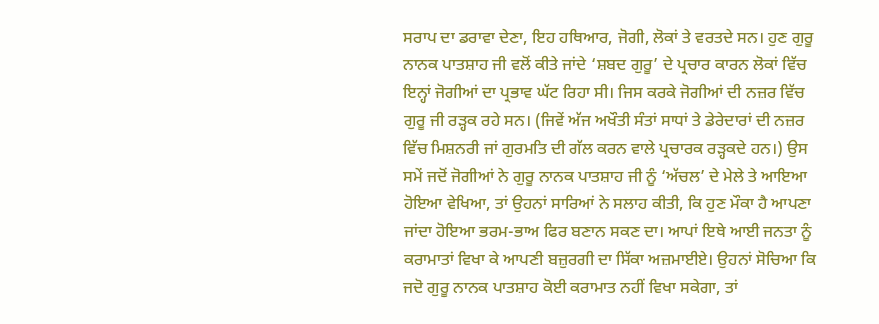ਸਰਾਪ ਦਾ ਡਰਾਵਾ ਦੇਣਾ, ਇਹ ਹਥਿਆਰ, ਜੋਗੀ, ਲੋਕਾਂ ਤੇ ਵਰਤਦੇ ਸਨ। ਹੁਣ ਗੁਰੂ ਨਾਨਕ ਪਾਤਸ਼ਾਹ ਜੀ ਵਲੋਂ ਕੀਤੇ ਜਾਂਦੇ ‘ਸ਼ਬਦ ਗੁਰੂ’ ਦੇ ਪ੍ਰਚਾਰ ਕਾਰਨ ਲੋਕਾਂ ਵਿੱਚ ਇਨ੍ਹਾਂ ਜੋਗੀਆਂ ਦਾ ਪ੍ਰਭਾਵ ਘੱਟ ਰਿਹਾ ਸੀ। ਜਿਸ ਕਰਕੇ ਜੋਗੀਆਂ ਦੀ ਨਜ਼ਰ ਵਿੱਚ ਗੁਰੂ ਜੀ ਰੜ੍ਹਕ ਰਹੇ ਸਨ। (ਜਿਵੇਂ ਅੱਜ ਅਖੌਤੀ ਸੰਤਾਂ ਸਾਧਾਂ ਤੇ ਡੇਰੇਦਾਰਾਂ ਦੀ ਨਜ਼ਰ ਵਿੱਚ ਮਿਸ਼ਨਰੀ ਜਾਂ ਗੁਰਮਤਿ ਦੀ ਗੱਲ ਕਰਨ ਵਾਲੇ ਪ੍ਰਚਾਰਕ ਰੜ੍ਹਕਦੇ ਹਨ।) ਉਸ ਸਮੇਂ ਜਦੋਂ ਜੋਗੀਆਂ ਨੇ ਗੁਰੂ ਨਾਨਕ ਪਾਤਸ਼ਾਹ ਜੀ ਨੂੰ ‘ਅੱਚਲ’ ਦੇ ਮੇਲੇ ਤੇ ਆਇਆ ਹੋਇਆ ਵੇਖਿਆ, ਤਾਂ ਉਹਨਾਂ ਸਾਰਿਆਂ ਨੇ ਸਲਾਹ ਕੀਤੀ, ਕਿ ਹੁਣ ਮੌਕਾ ਹੈ ਆਪਣਾ ਜਾਂਦਾ ਹੋਇਆ ਭਰਮ-ਭਾਅ ਫਿਰ ਬਣਾਨ ਸਕਣ ਦਾ। ਆਪਾਂ ਇਥੇ ਆਈ ਜਨਤਾ ਨੂੰ ਕਰਾਮਾਤਾਂ ਵਿਖਾ ਕੇ ਆਪਣੀ ਬਜ਼ੁਰਗੀ ਦਾ ਸਿੱਕਾ ਅਜ਼ਮਾਈਏ। ਉਹਨਾਂ ਸੋਚਿਆ ਕਿ ਜਦੋ ਗੁਰੂ ਨਾਨਕ ਪਾਤਸ਼ਾਹ ਕੋਈ ਕਰਾਮਾਤ ਨਹੀਂ ਵਿਖਾ ਸਕੇਗਾ, ਤਾਂ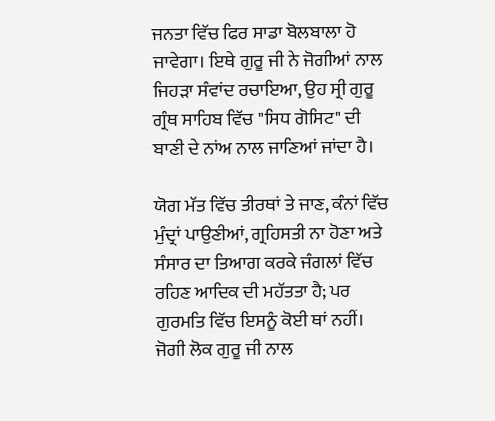ਜਨਤਾ ਵਿੱਚ ਫਿਰ ਸਾਡਾ ਬੋਲਬਾਲਾ ਹੋ ਜਾਵੇਗਾ। ਇਥੇ ਗੁਰੂ ਜੀ ਨੇ ਜੋਗੀਆਂ ਨਾਲ ਜਿਹੜਾ ਸੰਵਾਂਦ ਰਚਾਇਆ, ਉਹ ਸ੍ਰੀ ਗੁਰੂ ਗ੍ਰੰਥ ਸਾਹਿਬ ਵਿੱਚ "ਸਿਧ ਗੋਸਿਟ" ਦੀ ਬਾਣੀ ਦੇ ਨਾਂਅ ਨਾਲ ਜਾਣਿਆਂ ਜਾਂਦਾ ਹੈ।

ਯੋਗ ਮੱਤ ਵਿੱਚ ਤੀਰਥਾਂ ਤੇ ਜਾਣ, ਕੰਨਾਂ ਵਿੱਚ ਮੁੰਦ੍ਰਾਂ ਪਾਉਣੀਆਂ, ਗ੍ਰਹਿਸਤੀ ਨਾ ਹੋਣਾ ਅਤੇ ਸੰਸਾਰ ਦਾ ਤਿਆਗ ਕਰਕੇ ਜੰਗਲਾਂ ਵਿੱਚ ਰਹਿਣ ਆਦਿਕ ਦੀ ਮਹੱਤਤਾ ਹੈ; ਪਰ ਗੁਰਮਤਿ ਵਿੱਚ ਇਸਨੂੰ ਕੋਈ ਥਾਂ ਨਹੀਂ। ਜੋਗੀ ਲੋਕ ਗੁਰੂ ਜੀ ਨਾਲ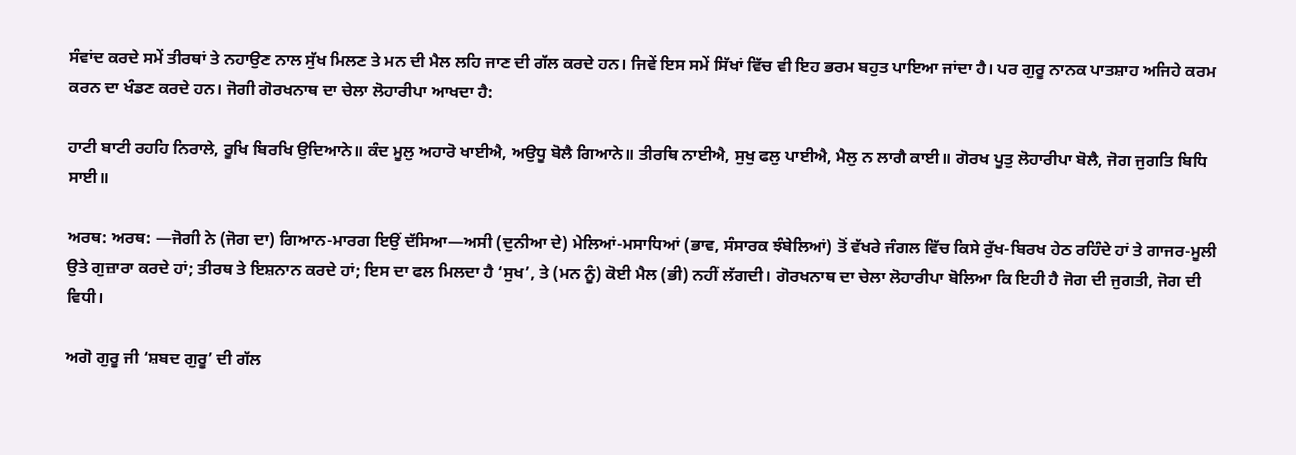ਸੰਵਾਂਦ ਕਰਦੇ ਸਮੇਂ ਤੀਰਥਾਂ ਤੇ ਨਹਾਉਣ ਨਾਲ ਸੁੱਖ ਮਿਲਣ ਤੇ ਮਨ ਦੀ ਮੈਲ ਲਹਿ ਜਾਣ ਦੀ ਗੱਲ ਕਰਦੇ ਹਨ। ਜਿਵੇਂ ਇਸ ਸਮੇਂ ਸਿੱਖਾਂ ਵਿੱਚ ਵੀ ਇਹ ਭਰਮ ਬਹੁਤ ਪਾਇਆ ਜਾਂਦਾ ਹੈ। ਪਰ ਗੁਰੂ ਨਾਨਕ ਪਾਤਸ਼ਾਹ ਅਜਿਹੇ ਕਰਮ ਕਰਨ ਦਾ ਖੰਡਣ ਕਰਦੇ ਹਨ। ਜੋਗੀ ਗੋਰਖਨਾਥ ਦਾ ਚੇਲਾ ਲੋਹਾਰੀਪਾ ਆਖਦਾ ਹੈ:

ਹਾਟੀ ਬਾਟੀ ਰਹਹਿ ਨਿਰਾਲੇ, ਰੂਖਿ ਬਿਰਖਿ ਉਦਿਆਨੇ॥ ਕੰਦ ਮੂਲੁ ਅਹਾਰੋ ਖਾਈਐ, ਅਉਧੂ ਬੋਲੈ ਗਿਆਨੇ॥ ਤੀਰਥਿ ਨਾਈਐ, ਸੁਖੁ ਫਲੁ ਪਾਈਐ, ਮੈਲੁ ਨ ਲਾਗੈ ਕਾਈ॥ ਗੋਰਖ ਪੂਤੁ ਲੋਹਾਰੀਪਾ ਬੋਲੈ, ਜੋਗ ਜੁਗਤਿ ਬਿਧਿ ਸਾਈ॥

ਅਰਥ: ਅਰਥ: —ਜੋਗੀ ਨੇ (ਜੋਗ ਦਾ) ਗਿਆਨ-ਮਾਰਗ ਇਉਂ ਦੱਸਿਆ—ਅਸੀ (ਦੁਨੀਆ ਦੇ) ਮੇਲਿਆਂ-ਮਸਾਧਿਆਂ (ਭਾਵ, ਸੰਸਾਰਕ ਝੰਬੇਲਿਆਂ) ਤੋਂ ਵੱਖਰੇ ਜੰਗਲ ਵਿੱਚ ਕਿਸੇ ਰੁੱਖ-ਬਿਰਖ ਹੇਠ ਰਹਿੰਦੇ ਹਾਂ ਤੇ ਗਾਜਰ-ਮੂਲੀ ਉਤੇ ਗੁਜ਼ਾਰਾ ਕਰਦੇ ਹਾਂ; ਤੀਰਥ ਤੇ ਇਸ਼ਨਾਨ ਕਰਦੇ ਹਾਂ; ਇਸ ਦਾ ਫਲ ਮਿਲਦਾ ਹੈ ‘ਸੁਖ’, ਤੇ (ਮਨ ਨੂੰ) ਕੋਈ ਮੈਲ (ਭੀ) ਨਹੀਂ ਲੱਗਦੀ। ਗੋਰਖਨਾਥ ਦਾ ਚੇਲਾ ਲੋਹਾਰੀਪਾ ਬੋਲਿਆ ਕਿ ਇਹੀ ਹੈ ਜੋਗ ਦੀ ਜੁਗਤੀ, ਜੋਗ ਦੀ ਵਿਧੀ।

ਅਗੋ ਗੁਰੂ ਜੀ ‘ਸ਼ਬਦ ਗੁਰੂ’ ਦੀ ਗੱਲ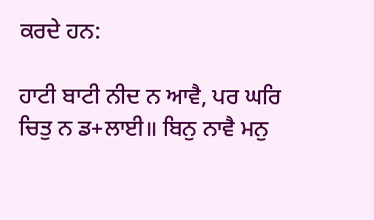ਕਰਦੇ ਹਨ:

ਹਾਟੀ ਬਾਟੀ ਨੀਦ ਨ ਆਵੈ, ਪਰ ਘਰਿ ਚਿਤੁ ਨ ਡ+ਲਾਈ॥ ਬਿਨੁ ਨਾਵੈ ਮਨੁ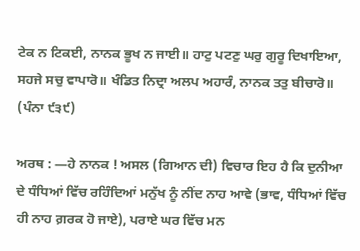ਟੇਕ ਨ ਟਿਕਈ, ਨਾਨਕ ਭੂਖ ਨ ਜਾਈ॥ ਹਾਟੁ ਪਟਣੁ ਘਰੁ ਗੁਰੂ ਦਿਖਾਇਆ, ਸਹਜੇ ਸਚੁ ਵਾਪਾਰੋ॥ ਖੰਡਿਤ ਨਿਦ੍ਰਾ ਅਲਪ ਅਹਾਰੰ, ਨਾਨਕ ਤਤੁ ਬੀਚਾਰੋ॥ (ਪੰਨਾ ੯੩੯)

ਅਰਥ : —ਹੇ ਨਾਨਕ ! ਅਸਲ (ਗਿਆਨ ਦੀ) ਵਿਚਾਰ ਇਹ ਹੈ ਕਿ ਦੁਨੀਆ ਦੇ ਧੰਧਿਆਂ ਵਿੱਚ ਰਹਿੰਦਿਆਂ ਮਨੁੱਖ ਨੂੰ ਨੀਂਦ ਨਾਹ ਆਵੇ (ਭਾਵ, ਧੰਧਿਆਂ ਵਿੱਚ ਹੀ ਨਾਹ ਗ਼ਰਕ ਹੋ ਜਾਏ), ਪਰਾਏ ਘਰ ਵਿੱਚ ਮਨ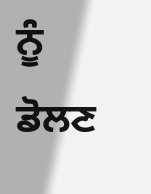ਨੂੰ ਡੋਲਣ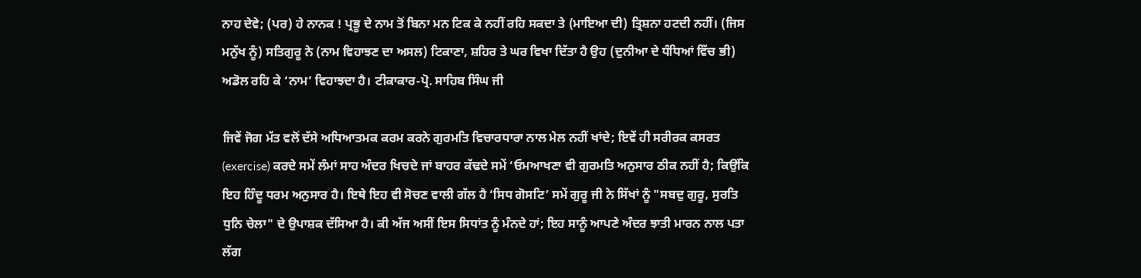ਨਾਹ ਦੇਵੇ; (ਪਰ) ਹੇ ਨਾਨਕ ! ਪ੍ਰਭੂ ਦੇ ਨਾਮ ਤੋਂ ਬਿਨਾ ਮਨ ਟਿਕ ਕੇ ਨਹੀਂ ਰਹਿ ਸਕਦਾ ਤੇ (ਮਾਇਆ ਦੀ) ਤ੍ਰਿਸ਼ਨਾ ਹਟਦੀ ਨਹੀਂ। (ਜਿਸ ਮਨੁੱਖ ਨੂੰ) ਸਤਿਗੁਰੂ ਨੇ (ਨਾਮ ਵਿਹਾਝਣ ਦਾ ਅਸਲ) ਟਿਕਾਣਾ, ਸ਼ਹਿਰ ਤੇ ਘਰ ਵਿਖਾ ਦਿੱਤਾ ਹੈ ਉਹ (ਦੁਨੀਆ ਦੇ ਧੰਧਿਆਂ ਵਿੱਚ ਭੀ) ਅਡੋਲ ਰਹਿ ਕੇ ‘ਨਾਮ’ ਵਿਹਾਝਦਾ ਹੈ। ਟੀਕਾਕਾਰ-ਪ੍ਰੋ. ਸਾਹਿਬ ਸਿੰਘ ਜੀ

ਜਿਵੇਂ ਜੋਗ ਮੱਤ ਵਲੋਂ ਦੱਸੇ ਅਧਿਆਤਮਕ ਕਰਮ ਕਰਨੇ ਗੁਰਮਤਿ ਵਿਚਾਰਧਾਰਾ ਨਾਲ ਮੇਲ ਨਹੀਂ ਖਾਂਦੇ; ਇਵੇਂ ਹੀ ਸਰੀਰਕ ਕਸਰਤ (exercise) ਕਰਦੇ ਸਮੇਂ ਲੰਮਾਂ ਸਾਹ ਅੰਦਰ ਖਿਚਦੇ ਜਾਂ ਬਾਹਰ ਕੱਢਦੇ ਸਮੇਂ ‘ਓਮਆਖਣਾ ਵੀ ਗੁਰਮਤਿ ਅਨੁਸਾਰ ਠੀਕ ਨਹੀਂ ਹੈ; ਕਿਉਂਕਿ ਇਹ ਹਿੰਦੂ ਧਰਮ ਅਨੁਸਾਰ ਹੈ। ਇਥੇ ਇਹ ਵੀ ਸੋਚਣ ਵਾਲੀ ਗੱਲ ਹੈ ‘ਸਿਧ ਗੋਸਟਿ’ ਸਮੇਂ ਗੁਰੂ ਜੀ ਨੇ ਸਿੱਖਾਂ ਨੂੰ "ਸਬਦੁ ਗੁਰੂ, ਸੁਰਤਿ ਧੁਨਿ ਚੇਲਾ" ਦੇ ਉਪਾਸ਼ਕ ਦੱਸਿਆ ਹੈ। ਕੀ ਅੱਜ ਅਸੀਂ ਇਸ ਸਿਧਾਂਤ ਨੂੰ ਮੰਨਦੇ ਹਾਂ; ਇਹ ਸਾਨੂੰ ਆਪਣੇ ਅੰਦਰ ਝਾਤੀ ਮਾਰਨ ਨਾਲ ਪਤਾ ਲੱਗ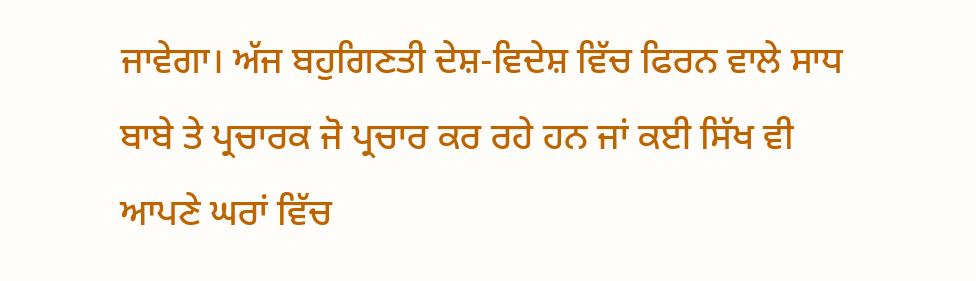ਜਾਵੇਗਾ। ਅੱਜ ਬਹੁਗਿਣਤੀ ਦੇਸ਼-ਵਿਦੇਸ਼ ਵਿੱਚ ਫਿਰਨ ਵਾਲੇ ਸਾਧ ਬਾਬੇ ਤੇ ਪ੍ਰਚਾਰਕ ਜੋ ਪ੍ਰਚਾਰ ਕਰ ਰਹੇ ਹਨ ਜਾਂ ਕਈ ਸਿੱਖ ਵੀ ਆਪਣੇ ਘਰਾਂ ਵਿੱਚ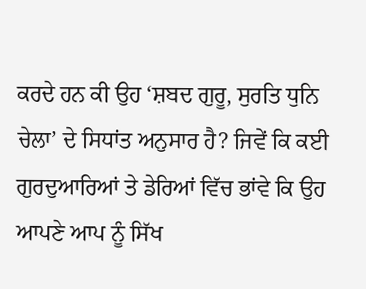ਕਰਦੇ ਹਨ ਕੀ ਉਹ ‘ਸ਼ਬਦ ਗੁਰੂ, ਸੁਰਤਿ ਧੁਨਿ ਚੇਲਾ’ ਦੇ ਸਿਧਾਂਤ ਅਨੁਸਾਰ ਹੈ? ਜਿਵੇਂ ਕਿ ਕਈ ਗੁਰਦੁਆਰਿਆਂ ਤੇ ਡੇਰਿਆਂ ਵਿੱਚ ਭਾਂਵੇ ਕਿ ਉਹ ਆਪਣੇ ਆਪ ਨੂੰ ਸਿੱਖ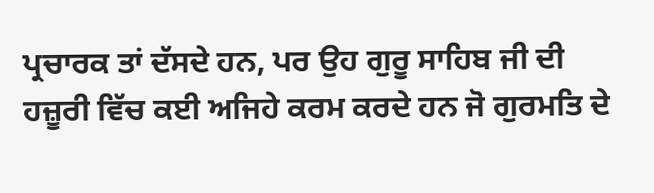ਪ੍ਰਚਾਰਕ ਤਾਂ ਦੱਸਦੇ ਹਨ, ਪਰ ਉਹ ਗੁਰੂ ਸਾਹਿਬ ਜੀ ਦੀ ਹਜ਼ੂਰੀ ਵਿੱਚ ਕਈ ਅਜਿਹੇ ਕਰਮ ਕਰਦੇ ਹਨ ਜੋ ਗੁਰਮਤਿ ਦੇ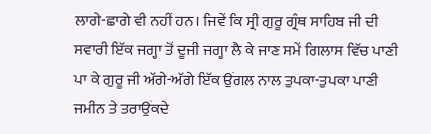ਲਾਗੇ-ਛਾਗੇ ਵੀ ਨਹੀਂ ਹਨ। ਜਿਵੇਂ ਕਿ ਸ੍ਰੀ ਗੁਰੂ ਗ੍ਰੰਥ ਸਾਹਿਬ ਜੀ ਦੀ ਸਵਾਰੀ ਇੱਕ ਜਗ੍ਹਾ ਤੋਂ ਦੂਜੀ ਜਗ੍ਹਾ ਲੈ ਕੇ ਜਾਣ ਸਮੇਂ ਗਿਲਾਸ ਵਿੱਚ ਪਾਣੀ ਪਾ ਕੇ ਗੁਰੂ ਜੀ ਅੱਗੇ-ਅੱਗੇ ਇੱਕ ਉਂਗਲ ਨਾਲ ਤੁਪਕਾ-ਤੁਪਕਾ ਪਾਣੀ ਜਮੀਨ ਤੇ ਤਰਾਉਂਕਦੇ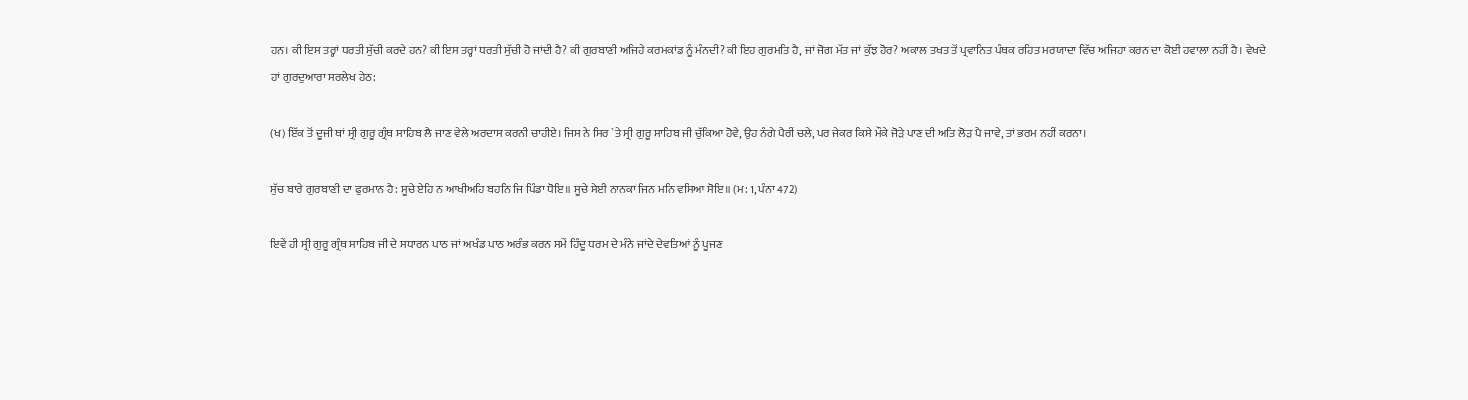ਹਨ। ਕੀ ਇਸ ਤਰ੍ਹਾਂ ਧਰਤੀ ਸੁੱਚੀ ਕਰਦੇ ਹਨ? ਕੀ ਇਸ ਤਰ੍ਹਾਂ ਧਰਤੀ ਸੁੱਚੀ ਹੋ ਜਾਂਦੀ ਹੈ? ਕੀ ਗੁਰਬਾਣੀ ਅਜਿਹੇ ਕਰਮਕਾਂਡ ਨੂੰ ਮੰਨਦੀ? ਕੀ ਇਹ ਗੁਰਮਤਿ ਹੈ, ਜਾਂ ਜੋਗ ਮੱਤ ਜਾਂ ਕੁੱਝ ਹੋਰ? ਅਕਾਲ ਤਖਤ ਤੋਂ ਪ੍ਰਵਾਨਿਤ ਪੰਥਕ ਰਹਿਤ ਮਰਯਾਦਾ ਵਿੱਚ ਅਜਿਹਾ ਕਰਨ ਦਾ ਕੋਈ ਹਵਾਲਾ ਨਹੀਂ ਹੈ। ਵੇਖਦੇ ਹਾਂ ਗੁਰਦੁਆਰਾ ਸਰਲੇਖ ਹੇਠ:

(ਖ) ਇੱਕ ਤੋਂ ਦੂਜੀ ਥਾਂ ਸ੍ਰੀ ਗੁਰੂ ਗ੍ਰੰਥ ਸਾਹਿਬ ਲੈ ਜਾਣ ਵੇਲੇ ਅਰਦਾਸ ਕਰਨੀ ਚਾਹੀਏ। ਜਿਸ ਨੇ ਸਿਰ `ਤੇ ਸ੍ਰੀ ਗੁਰੂ ਸਾਹਿਬ ਜੀ ਚੁੱਕਿਆ ਹੋਵੇ, ਉਹ ਨੰਗੇ ਪੈਰੀਂ ਚਲੇ, ਪਰ ਜੇਕਰ ਕਿਸੇ ਮੌਕੇ ਜੋੜੇ ਪਾਣ ਦੀ ਅਤਿ ਲੋੜ ਪੈ ਜਾਵੇ, ਤਾਂ ਭਰਮ ਨਹੀਂ ਕਰਨਾ।

ਸੁੱਚ ਬਾਰੇ ਗੁਰਬਾਣੀ ਦਾ ਫੁਰਮਾਨ ਹੈ: ਸੂਚੇ ਏਹਿ ਨ ਆਖੀਅਹਿ ਬਹਨਿ ਜਿ ਪਿੰਡਾ ਧੋਇ॥ ਸੂਚੇ ਸੇਈ ਨਾਨਕਾ ਜਿਨ ਮਨਿ ਵਸਿਆ ਸੋਇ॥ (ਮ: 1, ਪੰਨਾ 472)

ਇਵੇਂ ਹੀ ਸ੍ਰੀ ਗੁਰੂ ਗ੍ਰੰਥ ਸਾਹਿਬ ਜੀ ਦੇ ਸਧਾਰਨ ਪਾਠ ਜਾਂ ਅਖੰਡ ਪਾਠ ਅਰੰਭ ਕਰਨ ਸਮੇਂ ਹਿੰਦੂ ਧਰਮ ਦੇ ਮੰਨੇ ਜਾਂਦੇ ਦੇਵਤਿਆਂ ਨੂੰ ਪੂਜਣ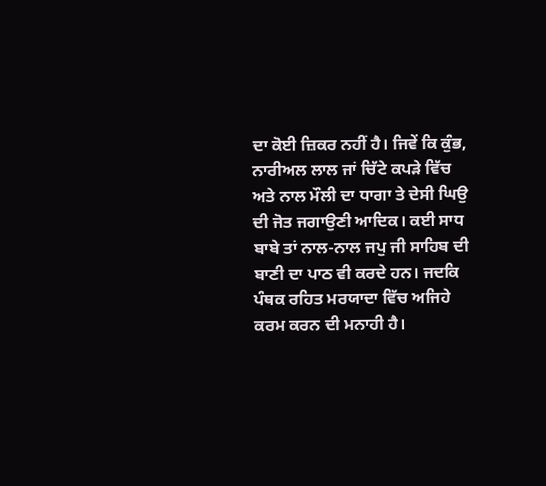ਦਾ ਕੋਈ ਜ਼ਿਕਰ ਨਹੀਂ ਹੈ। ਜਿਵੇਂ ਕਿ ਕੁੰਭ, ਨਾਰੀਅਲ ਲਾਲ ਜਾਂ ਚਿੱਟੇ ਕਪੜੇ ਵਿੱਚ ਅਤੇ ਨਾਲ ਮੌਲੀ ਦਾ ਧਾਗਾ ਤੇ ਦੇਸੀ ਘਿਉ ਦੀ ਜੋਤ ਜਗਾਉਣੀ ਆਦਿਕ। ਕਈ ਸਾਧ ਬਾਬੇ ਤਾਂ ਨਾਲ-ਨਾਲ ਜਪੁ ਜੀ ਸਾਹਿਬ ਦੀ ਬਾਣੀ ਦਾ ਪਾਠ ਵੀ ਕਰਦੇ ਹਨ। ਜਦਕਿ ਪੰਥਕ ਰਹਿਤ ਮਰਯਾਦਾ ਵਿੱਚ ਅਜਿਹੇ ਕਰਮ ਕਰਨ ਦੀ ਮਨਾਹੀ ਹੈ।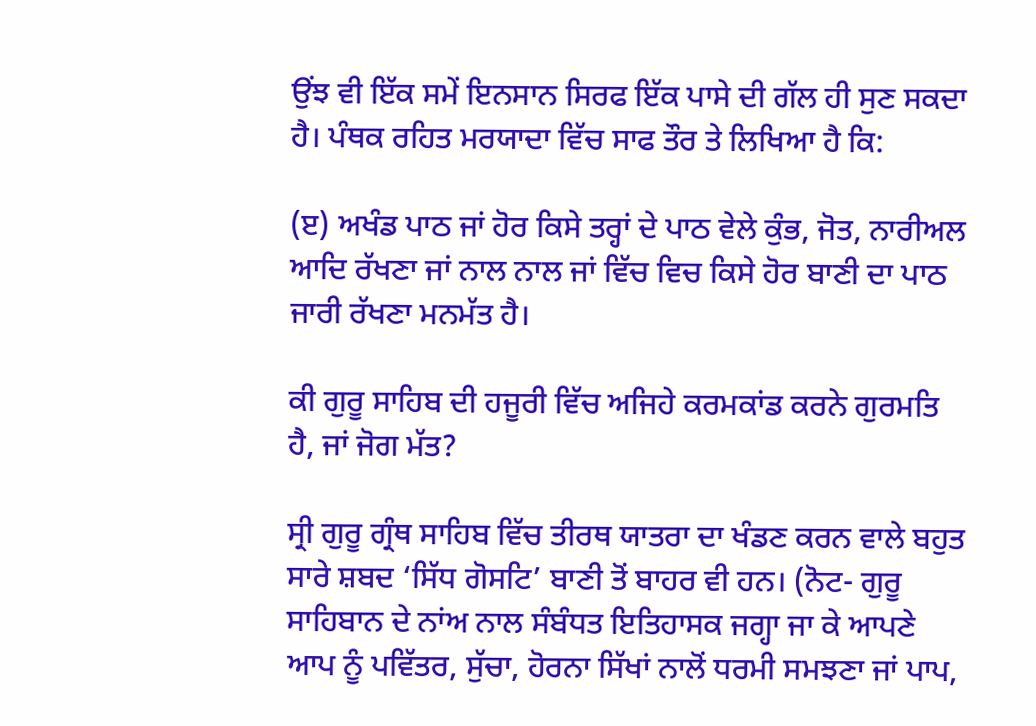ਉਂਝ ਵੀ ਇੱਕ ਸਮੇਂ ਇਨਸਾਨ ਸਿਰਫ ਇੱਕ ਪਾਸੇ ਦੀ ਗੱਲ ਹੀ ਸੁਣ ਸਕਦਾ ਹੈ। ਪੰਥਕ ਰਹਿਤ ਮਰਯਾਦਾ ਵਿੱਚ ਸਾਫ ਤੌਰ ਤੇ ਲਿਖਿਆ ਹੈ ਕਿ:

(ੲ) ਅਖੰਡ ਪਾਠ ਜਾਂ ਹੋਰ ਕਿਸੇ ਤਰ੍ਹਾਂ ਦੇ ਪਾਠ ਵੇਲੇ ਕੁੰਭ, ਜੋਤ, ਨਾਰੀਅਲ ਆਦਿ ਰੱਖਣਾ ਜਾਂ ਨਾਲ ਨਾਲ ਜਾਂ ਵਿੱਚ ਵਿਚ ਕਿਸੇ ਹੋਰ ਬਾਣੀ ਦਾ ਪਾਠ ਜਾਰੀ ਰੱਖਣਾ ਮਨਮੱਤ ਹੈ।

ਕੀ ਗੁਰੂ ਸਾਹਿਬ ਦੀ ਹਜੂਰੀ ਵਿੱਚ ਅਜਿਹੇ ਕਰਮਕਾਂਡ ਕਰਨੇ ਗੁਰਮਤਿ ਹੈ, ਜਾਂ ਜੋਗ ਮੱਤ?

ਸ੍ਰੀ ਗੁਰੂ ਗ੍ਰੰਥ ਸਾਹਿਬ ਵਿੱਚ ਤੀਰਥ ਯਾਤਰਾ ਦਾ ਖੰਡਣ ਕਰਨ ਵਾਲੇ ਬਹੁਤ ਸਾਰੇ ਸ਼ਬਦ ‘ਸਿੱਧ ਗੋਸਟਿ’ ਬਾਣੀ ਤੋਂ ਬਾਹਰ ਵੀ ਹਨ। (ਨੋਟ- ਗੁਰੂ ਸਾਹਿਬਾਨ ਦੇ ਨਾਂਅ ਨਾਲ ਸੰਬੰਧਤ ਇਤਿਹਾਸਕ ਜਗ੍ਹਾ ਜਾ ਕੇ ਆਪਣੇ ਆਪ ਨੂੰ ਪਵਿੱਤਰ, ਸੁੱਚਾ, ਹੋਰਨਾ ਸਿੱਖਾਂ ਨਾਲੋਂ ਧਰਮੀ ਸਮਝਣਾ ਜਾਂ ਪਾਪ,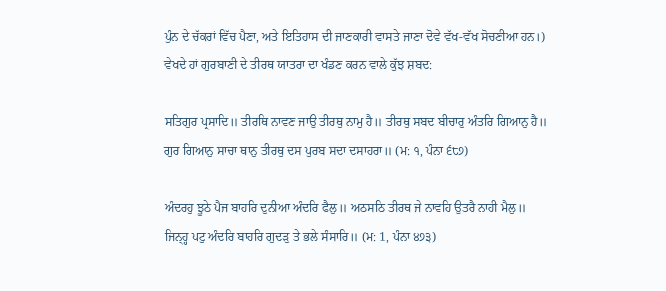ਪੁੰਨ ਦੇ ਚੱਕਰਾਂ ਵਿੱਚ ਪੈਣਾ, ਅਤੇ ਇਤਿਹਾਸ ਦੀ ਜਾਣਕਾਰੀ ਵਾਸਤੇ ਜਾਣਾ ਦੋਵੇ ਵੱਖ-ਵੱਖ ਸੋਚਣੀਆ ਹਨ।) ਵੇਖਦੇ ਹਾਂ ਗੁਰਬਾਣੀ ਦੇ ਤੀਰਥ ਯਾਤਰਾ ਦਾ ਖੰਡਣ ਕਰਨ ਵਾਲੇ ਕੁੱਝ ਸ਼ਬਦ:

ਸਤਿਗੁਰ ਪ੍ਰਸਾਦਿ॥ ਤੀਰਥਿ ਨਾਵਣ ਜਾਉ ਤੀਰਥੁ ਨਾਮੁ ਹੈ॥ ਤੀਰਥੁ ਸਬਦ ਬੀਚਾਰੁ ਅੰਤਰਿ ਗਿਆਨੁ ਹੈ॥ ਗੁਰ ਗਿਆਨੁ ਸਾਚਾ ਥਾਨੁ ਤੀਰਥੁ ਦਸ ਪੁਰਬ ਸਦਾ ਦਸਾਹਰਾ॥ (ਮ: ੧, ਪੰਨਾ ੬੮੭)

ਅੰਦਰਹੁ ਝੂਠੇ ਪੈਜ ਬਾਹਰਿ ਦੁਨੀਆ ਅੰਦਰਿ ਫੈਲੁ॥ ਅਠਸਠਿ ਤੀਰਥ ਜੇ ਨਾਵਹਿ ਉਤਰੈ ਨਾਹੀ ਮੈਲੁ॥ ਜਿਨ੍ਹ੍ਹ ਪਟੁ ਅੰਦਰਿ ਬਾਹਰਿ ਗੁਦੜੁ ਤੇ ਭਲੇ ਸੰਸਾਰਿ॥ (ਮ: 1, ਪੰਨਾ ੪੭੩)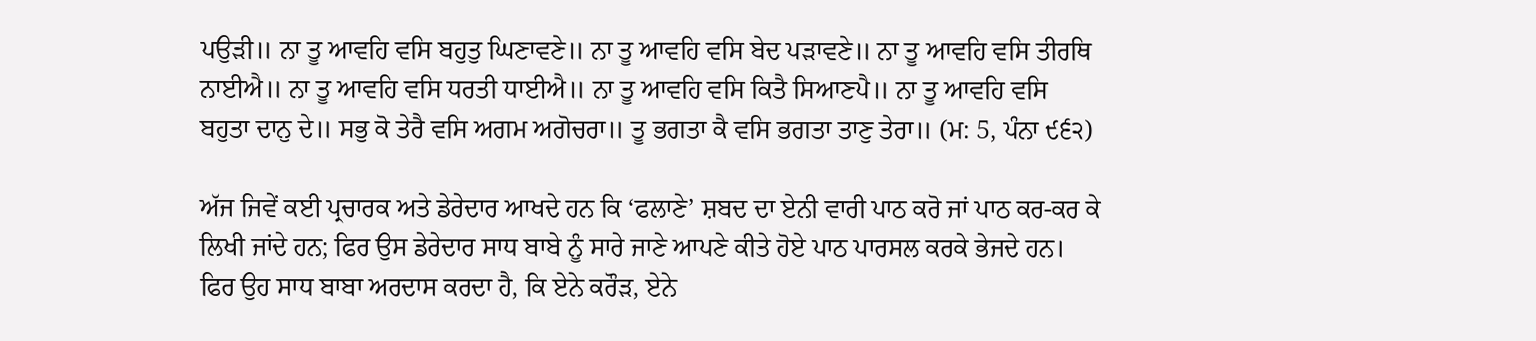ਪਉੜੀ॥ ਨਾ ਤੂ ਆਵਹਿ ਵਸਿ ਬਹੁਤੁ ਘਿਣਾਵਣੇ॥ ਨਾ ਤੂ ਆਵਹਿ ਵਸਿ ਬੇਦ ਪੜਾਵਣੇ॥ ਨਾ ਤੂ ਆਵਹਿ ਵਸਿ ਤੀਰਥਿ ਨਾਈਐ॥ ਨਾ ਤੂ ਆਵਹਿ ਵਸਿ ਧਰਤੀ ਧਾਈਐ॥ ਨਾ ਤੂ ਆਵਹਿ ਵਸਿ ਕਿਤੈ ਸਿਆਣਪੈ॥ ਨਾ ਤੂ ਆਵਹਿ ਵਸਿ ਬਹੁਤਾ ਦਾਨੁ ਦੇ॥ ਸਭੁ ਕੋ ਤੇਰੈ ਵਸਿ ਅਗਮ ਅਗੋਚਰਾ॥ ਤੂ ਭਗਤਾ ਕੈ ਵਸਿ ਭਗਤਾ ਤਾਣੁ ਤੇਰਾ॥ (ਮ: 5, ਪੰਨਾ ੯੬੨)

ਅੱਜ ਜਿਵੇਂ ਕਈ ਪ੍ਰਚਾਰਕ ਅਤੇ ਡੇਰੇਦਾਰ ਆਖਦੇ ਹਨ ਕਿ ‘ਫਲਾਣੇ’ ਸ਼ਬਦ ਦਾ ਏਨੀ ਵਾਰੀ ਪਾਠ ਕਰੋ ਜਾਂ ਪਾਠ ਕਰ-ਕਰ ਕੇ ਲਿਖੀ ਜਾਂਦੇ ਹਨ; ਫਿਰ ਉਸ ਡੇਰੇਦਾਰ ਸਾਧ ਬਾਬੇ ਨੂੰ ਸਾਰੇ ਜਾਣੇ ਆਪਣੇ ਕੀਤੇ ਹੋਏ ਪਾਠ ਪਾਰਸਲ ਕਰਕੇ ਭੇਜਦੇ ਹਨ। ਫਿਰ ਉਹ ਸਾਧ ਬਾਬਾ ਅਰਦਾਸ ਕਰਦਾ ਹੈ, ਕਿ ਏਨੇ ਕਰੌੜ, ਏਨੇ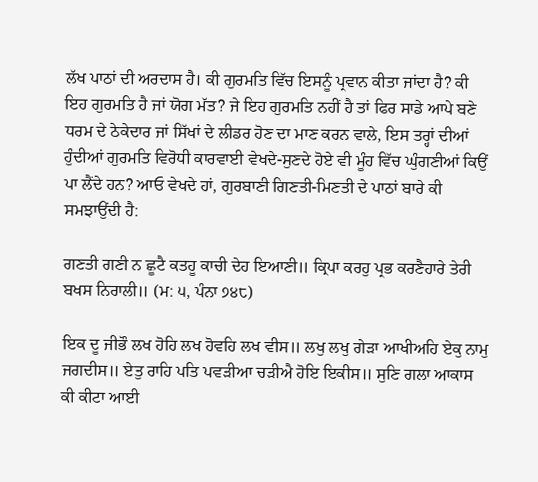ਲੱਖ ਪਾਠਾਂ ਦੀ ਅਰਦਾਸ ਹੈ। ਕੀ ਗੁਰਮਤਿ ਵਿੱਚ ਇਸਨੂੰ ਪ੍ਰਵਾਨ ਕੀਤਾ ਜਾਂਦਾ ਹੈ? ਕੀ ਇਹ ਗੁਰਮਤਿ ਹੈ ਜਾਂ ਯੋਗ ਮੱਤ? ਜੇ ਇਹ ਗੁਰਮਤਿ ਨਹੀਂ ਹੈ ਤਾਂ ਫਿਰ ਸਾਡੇ ਆਪੇ ਬਣੇ ਧਰਮ ਦੇ ਠੇਕੇਦਾਰ ਜਾਂ ਸਿੱਖਾਂ ਦੇ ਲੀਡਰ ਹੋਣ ਦਾ ਮਾਣ ਕਰਨ ਵਾਲੇ, ਇਸ ਤਰ੍ਹਾਂ ਦੀਆਂ ਹੁੰਦੀਆਂ ਗੁਰਮਤਿ ਵਿਰੋਧੀ ਕਾਰਵਾਈ ਵੇਖਦੇ-ਸੁਣਦੇ ਹੋਏ ਵੀ ਮੂੰਹ ਵਿੱਚ ਘੁੰਗਣੀਆਂ ਕਿਉਂ ਪਾ ਲੈਂਦੇ ਹਨ? ਆਓ ਵੇਖਦੇ ਹਾਂ, ਗੁਰਬਾਣੀ ਗਿਣਤੀ-ਮਿਣਤੀ ਦੇ ਪਾਠਾਂ ਬਾਰੇ ਕੀ ਸਮਝਾਉਂਦੀ ਹੈ:

ਗਣਤੀ ਗਣੀ ਨ ਛੂਟੈ ਕਤਹੂ ਕਾਚੀ ਦੇਹ ਇਆਣੀ॥ ਕ੍ਰਿਪਾ ਕਰਹੁ ਪ੍ਰਭ ਕਰਣੈਹਾਰੇ ਤੇਰੀ ਬਖਸ ਨਿਰਾਲੀ॥ (ਮ: ੫, ਪੰਨਾ ੭੪੮)

ਇਕ ਦੂ ਜੀਭੌ ਲਖ ਹੋਹਿ ਲਖ ਹੋਵਹਿ ਲਖ ਵੀਸ॥ ਲਖੁ ਲਖੁ ਗੇੜਾ ਆਖੀਅਹਿ ਏਕੁ ਨਾਮੁ ਜਗਦੀਸ॥ ਏਤੁ ਰਾਹਿ ਪਤਿ ਪਵੜੀਆ ਚੜੀਐ ਹੋਇ ਇਕੀਸ॥ ਸੁਣਿ ਗਲਾ ਆਕਾਸ ਕੀ ਕੀਟਾ ਆਈ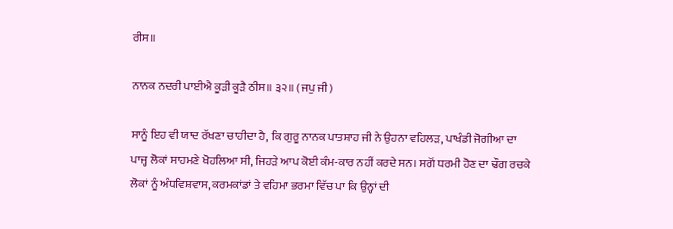ਰੀਸ॥

ਨਾਨਕ ਨਦਰੀ ਪਾਈਐ ਕੂੜੀ ਕੂੜੈ ਠੀਸ॥ ੩੨॥ (ਜਪੁ ਜੀ)

ਸਾਨੂੰ ਇਹ ਵੀ ਯਾਦ ਰੱਖਣਾ ਚਾਹੀਦਾ ਹੈ, ਕਿ ਗੁਰੂ ਨਾਨਕ ਪਾਤਸ਼ਾਹ ਜੀ ਨੇ ਉਹਨਾ ਵਹਿਲੜ, ਪਾਖੰਡੀ ਜੋਗੀਆ ਦਾ ਪਾਜ੍ਹ ਲੋਕਾਂ ਸਾਹਮਣੇ ਖੋਹਲਿਆ ਸੀ, ਜਿਹੜੇ ਆਪ ਕੋਈ ਕੰਮ-ਕਾਰ ਨਹੀਂ ਕਰਦੇ ਸਨ। ਸਗੋਂ ਧਰਮੀ ਹੋਣ ਦਾ ਢੌਗ ਰਚਕੇ ਲੋਕਾਂ ਨੂੰ ਅੰਧਵਿਸ਼ਵਾਸ, ਕਰਮਕਾਂਡਾਂ ਤੇ ਵਹਿਮਾ ਭਰਮਾ ਵਿੱਚ ਪਾ ਕਿ ਉਨ੍ਹਾਂ ਦੀ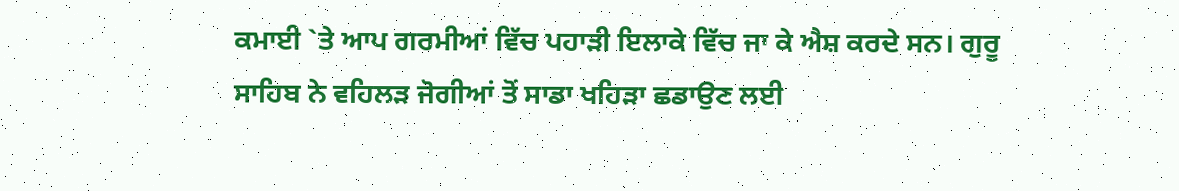ਕਮਾਈ `ਤੇ ਆਪ ਗਰਮੀਆਂ ਵਿੱਚ ਪਹਾੜੀ ਇਲਾਕੇ ਵਿੱਚ ਜਾ ਕੇ ਐਸ਼ ਕਰਦੇ ਸਨ। ਗੁਰੂ ਸਾਹਿਬ ਨੇ ਵਹਿਲੜ ਜੋਗੀਆਂ ਤੋਂ ਸਾਡਾ ਖਹਿੜਾ ਛਡਾਉਣ ਲਈ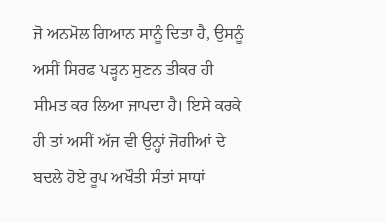ਜੋ ਅਨਮੋਲ ਗਿਆਨ ਸਾਨੂੰ ਦਿਤਾ ਹੈ, ਉਸਨੂੰ ਅਸੀਂ ਸਿਰਫ ਪੜ੍ਹਨ ਸੁਣਨ ਤੀਕਰ ਹੀ ਸੀਮਤ ਕਰ ਲਿਆ ਜਾਪਦਾ ਹੈ। ਇਸੇ ਕਰਕੇ ਹੀ ਤਾਂ ਅਸੀਂ ਅੱਜ ਵੀ ਉਨ੍ਹਾਂ ਜੋਗੀਆਂ ਦੇ ਬਦਲੇ ਹੋਏ ਰੂਪ ਅਖੌਤੀ ਸੰਤਾਂ ਸਾਧਾਂ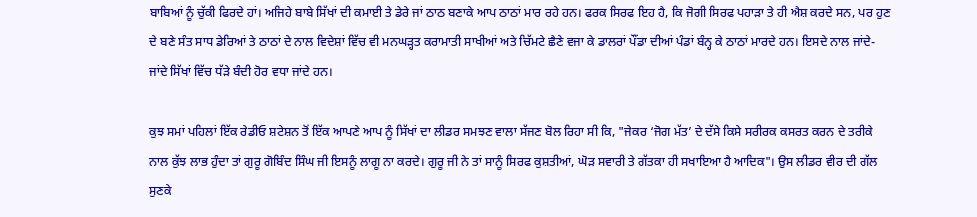ਬਾਬਿਆਂ ਨੂੰ ਚੁੱਕੀ ਫਿਰਦੇ ਹਾਂ। ਅਜਿਹੇ ਬਾਬੇ ਸਿੱਖਾਂ ਦੀ ਕਮਾਈ ਤੇ ਡੇਰੇ ਜਾਂ ਠਾਠ ਬਣਾਕੇ ਆਪ ਠਾਠਾਂ ਮਾਰ ਰਹੇ ਹਨ। ਫਰਕ ਸਿਰਫ ਇਹ ਹੈ, ਕਿ ਜੋਗੀ ਸਿਰਫ ਪਹਾੜਾ ਤੇ ਹੀ ਐਸ਼ ਕਰਦੇ ਸਨ, ਪਰ ਹੁਣ ਦੇ ਬਣੇ ਸੰਤ ਸਾਧ ਡੇਰਿਆਂ ਤੇ ਠਾਠਾਂ ਦੇ ਨਾਲ ਵਿਦੇਸ਼ਾਂ ਵਿੱਚ ਵੀ ਮਨਘੜ੍ਹਤ ਕਰਾਮਾਤੀ ਸਾਖੀਆਂ ਅਤੇ ਚਿੱਮਟੇ ਛੈਣੇ ਵਜਾ ਕੇ ਡਾਲਰਾਂ ਪੌਂਡਾ ਦੀਆਂ ਪੰਡਾਂ ਬੰਨ੍ਹ ਕੇ ਠਾਠਾਂ ਮਾਰਦੇ ਹਨ। ਇਸਦੇ ਨਾਲ ਜਾਂਦੇ-ਜਾਂਦੇ ਸਿੱਖਾਂ ਵਿੱਚ ਧੱੜੇ ਬੰਦੀ ਹੋਰ ਵਧਾ ਜਾਂਦੇ ਹਨ।

ਕੁਝ ਸਮਾਂ ਪਹਿਲਾਂ ਇੱਕ ਰੇਡੀਓ ਸ਼ਟੇਸ਼ਨ ਤੋਂ ਇੱਕ ਆਪਣੇ ਆਪ ਨੂੰ ਸਿੱਖਾਂ ਦਾ ਲੀਡਰ ਸਮਝਣ ਵਾਲਾ ਸੱਜਣ ਬੋਲ ਰਿਹਾ ਸੀ ਕਿ, "ਜੇਕਰ ‘ਜੋਗ ਮੱਤ’ ਦੇ ਦੱਸੇ ਕਿਸੇ ਸਰੀਰਕ ਕਸਰਤ ਕਰਨ ਦੇ ਤਰੀਕੇ ਨਾਲ ਕੁੱਝ ਲਾਭ ਹੁੰਦਾ ਤਾਂ ਗੁਰੂ ਗੋਬਿੰਦ ਸਿੰਘ ਜੀ ਇਸਨੂੰ ਲਾਗੂ ਨਾ ਕਰਦੇ। ਗੁਰੂ ਜੀ ਨੇ ਤਾਂ ਸਾਨੂੰ ਸਿਰਫ ਕੁਸ਼ਤੀਆਂ, ਘੋੜ ਸਵਾਰੀ ਤੇ ਗੱਤਕਾ ਹੀ ਸਖਾਇਆ ਹੈ ਆਦਿਕ"। ਉਸ ਲੀਡਰ ਵੀਰ ਦੀ ਗੱਲ ਸੁਣਕੇ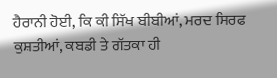ਹੈਰਾਨੀ ਹੋਈ, ਕਿ ਕੀ ਸਿੱਖ ਬੀਬੀਆਂ, ਮਰਦ ਸਿਰਫ ਕੁਸ਼ਤੀਆਂ, ਕਬਡੀ ਤੇ ਗੱਤਕਾ ਹੀ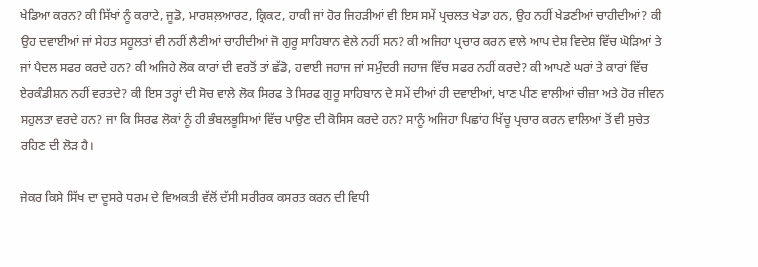ਖੇਡਿਆ ਕਰਨ? ਕੀ ਸਿੱਖਾਂ ਨੂੰ ਕਰਾਟੇ, ਜੂਡੋ, ਮਾਰਸ਼ਲ਼ਆਰਟ, ਕ੍ਰਿਕਟ, ਹਾਕੀ ਜਾਂ ਹੋਰ ਜਿਹੜੀਆਂ ਵੀ ਇਸ ਸਮੇਂ ਪ੍ਰਚਲਤ ਖੇਡਾ ਹਨ, ਉਹ ਨਹੀਂ ਖੇਡਣੀਆਂ ਚਾਹੀਦੀਆਂ? ਕੀ ਉਹ ਦਵਾਈਆਂ ਜਾਂ ਸੇਹਤ ਸਹੂਲਤਾਂ ਵੀ ਨਹੀਂ ਲੈਣੀਆਂ ਚਾਹੀਦੀਆਂ ਜੋ ਗੁਰੂ ਸਾਹਿਬਾਨ ਵੇਲੇ ਨਹੀਂ ਸਨ? ਕੀ ਅਜਿਹਾ ਪ੍ਰਚਾਰ ਕਰਨ ਵਾਲੇ ਆਪ ਦੇਸ਼ ਵਿਦੇਸ਼ ਵਿੱਚ ਘੋੜਿਆਂ ਤੇ ਜਾਂ ਪੈਦਲ ਸਫਰ ਕਰਦੇ ਹਨ? ਕੀ ਅਜਿਹੇ ਲੋਕ ਕਾਰਾਂ ਦੀ ਵਰਤੋਂ ਤਾਂ ਛੱਡੋ, ਹਵਾਈ ਜਹਾਜ ਜਾਂ ਸਮੁੰਦਰੀ ਜਹਾਜ ਵਿੱਚ ਸਫਰ ਨਹੀਂ ਕਰਦੇ? ਕੀ ਆਪਣੇ ਘਰਾਂ ਤੇ ਕਾਰਾਂ ਵਿੱਚ ਏਰਕੰਡੀਸ਼ਨ ਨਹੀਂ ਵਰਤਦੇ? ਕੀ ਇਸ ਤਰ੍ਹਾਂ ਦੀ ਸੋਚ ਵਾਲੇ ਲੋਕ ਸਿਰਫ ਤੇ ਸਿਰਫ ਗੁਰੂ ਸਾਹਿਬਾਨ ਦੇ ਸਮੇਂ ਦੀਆਂ ਹੀ ਦਵਾਈਆਂ, ਖਾਣ ਪੀਣ ਵਾਲੀਆਂ ਚੀਜ਼ਾ ਅਤੇ ਹੋਰ ਜੀਵਨ ਸਹੁਲਤਾ ਵਰਦੇ ਹਨ? ਜਾ ਕਿ ਸਿਰਫ ਲੋਕਾਂ ਨੂੰ ਹੀ ਭੰਬਲਭੂਸਿਆਂ ਵਿੱਚ ਪਾਉਣ ਦੀ ਕੋਸਿਸ ਕਰਦੇ ਹਨ? ਸਾਨੂੰ ਅਜਿਹਾ ਪਿਛਾਂਹ ਖਿੱਚੂ ਪ੍ਰਚਾਰ ਕਰਨ ਵਾਲਿਆਂ ਤੋਂ ਵੀ ਸੁਚੇਤ ਰਹਿਣ ਦੀ ਲੋੜ ਹੈ।

ਜੇਕਰ ਕਿਸੇ ਸਿੱਖ ਦਾ ਦੂਸਰੇ ਧਰਮ ਦੇ ਵਿਅਕਤੀ ਵੱਲੋਂ ਦੱਸੀ ਸਰੀਰਕ ਕਸਰਤ ਕਰਨ ਦੀ ਵਿਧੀ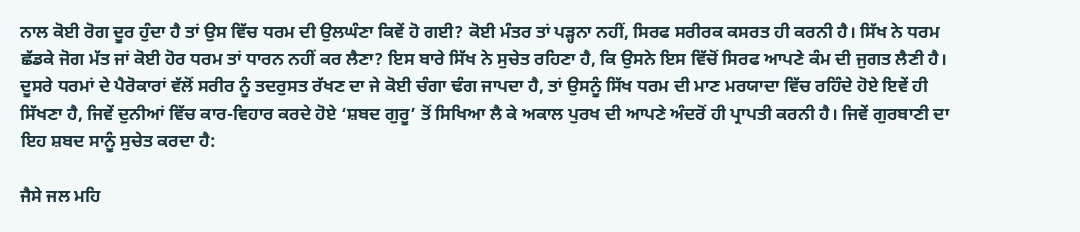ਨਾਲ ਕੋਈ ਰੋਗ ਦੂਰ ਹੁੰਦਾ ਹੈ ਤਾਂ ਉਸ ਵਿੱਚ ਧਰਮ ਦੀ ਉਲਘੰਣਾ ਕਿਵੇਂ ਹੋ ਗਈ? ਕੋਈ ਮੰਤਰ ਤਾਂ ਪੜ੍ਹਨਾ ਨਹੀਂ, ਸਿਰਫ ਸਰੀਰਕ ਕਸਰਤ ਹੀ ਕਰਨੀ ਹੈ। ਸਿੱਖ ਨੇ ਧਰਮ ਛੱਡਕੇ ਜੋਗ ਮੱਤ ਜਾਂ ਕੋਈ ਹੋਰ ਧਰਮ ਤਾਂ ਧਾਰਨ ਨਹੀਂ ਕਰ ਲੈਣਾ? ਇਸ ਬਾਰੇ ਸਿੱਖ ਨੇ ਸੁਚੇਤ ਰਹਿਣਾ ਹੈ, ਕਿ ਉਸਨੇ ਇਸ ਵਿੱਚੋਂ ਸਿਰਫ ਆਪਣੇ ਕੰਮ ਦੀ ਜੁਗਤ ਲੈਣੀ ਹੈ। ਦੂਸਰੇ ਧਰਮਾਂ ਦੇ ਪੈਰੋਕਾਰਾਂ ਵੱਲੋਂ ਸਰੀਰ ਨੂੰ ਤਦਰੁਸਤ ਰੱਖਣ ਦਾ ਜੇ ਕੋਈ ਚੰਗਾ ਢੰਗ ਜਾਪਦਾ ਹੈ, ਤਾਂ ਉਸਨੂੰ ਸਿੱਖ ਧਰਮ ਦੀ ਮਾਣ ਮਰਯਾਦਾ ਵਿੱਚ ਰਹਿੰਦੇ ਹੋਏ ਇਵੇਂ ਹੀ ਸਿੱਖਣਾ ਹੈ, ਜਿਵੇਂ ਦੁਨੀਆਂ ਵਿੱਚ ਕਾਰ-ਵਿਹਾਰ ਕਰਦੇ ਹੋਏ ‘ਸ਼ਬਦ ਗੁਰੂ’ ਤੋਂ ਸਿਖਿਆ ਲੈ ਕੇ ਅਕਾਲ ਪੁਰਖ ਦੀ ਆਪਣੇ ਅੰਦਰੋਂ ਹੀ ਪ੍ਰਾਪਤੀ ਕਰਨੀ ਹੈ। ਜਿਵੇਂ ਗੁਰਬਾਣੀ ਦਾ ਇਹ ਸ਼ਬਦ ਸਾਨੂੰ ਸੁਚੇਤ ਕਰਦਾ ਹੈ:

ਜੈਸੇ ਜਲ ਮਹਿ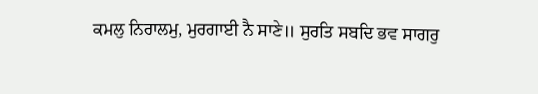ਕਮਲੁ ਨਿਰਾਲਮੁ, ਮੁਰਗਾਈ ਨੈ ਸਾਣੇ॥ ਸੁਰਤਿ ਸਬਦਿ ਭਵ ਸਾਗਰੁ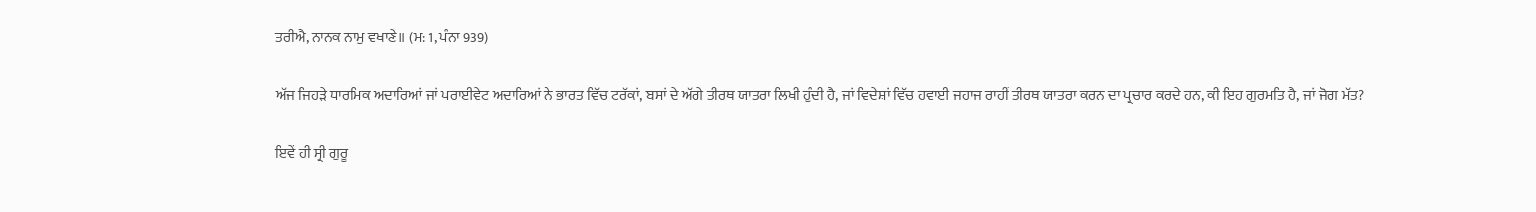ਤਰੀਐ, ਨਾਨਕ ਨਾਮੁ ਵਖਾਣੇ॥ (ਮ: 1, ਪੰਨਾ 939)

ਅੱਜ ਜਿਹੜੇ ਧਾਰਮਿਕ ਅਦਾਰਿਆਂ ਜਾਂ ਪਰਾਈਵੇਟ ਅਦਾਰਿਆਂ ਨੇ ਭਾਰਤ ਵਿੱਚ ਟਰੱਕਾਂ, ਬਸਾਂ ਦੇ ਅੱਗੇ ਤੀਰਥ ਯਾਤਰਾ ਲਿਖੀ ਹੁੰਦੀ ਹੈ, ਜਾਂ ਵਿਦੇਸ਼ਾਂ ਵਿੱਚ ਹਵਾਈ ਜਹਾਜ ਰਾਹੀਂ ਤੀਰਥ ਯਾਤਰਾ ਕਰਨ ਦਾ ਪ੍ਰਚਾਰ ਕਰਦੇ ਹਨ, ਕੀ ਇਹ ਗੁਰਮਤਿ ਹੈ, ਜਾਂ ਜੋਗ ਮੱਤ?

ਇਵੇਂ ਹੀ ਸ੍ਰੀ ਗੁਰੂ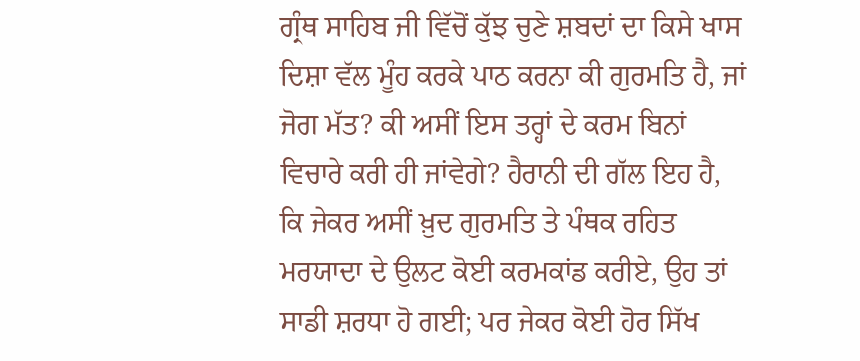ਗ੍ਰੰਥ ਸਾਹਿਬ ਜੀ ਵਿੱਚੋਂ ਕੁੱਝ ਚੁਣੇ ਸ਼ਬਦਾਂ ਦਾ ਕਿਸੇ ਖਾਸ ਦਿਸ਼ਾ ਵੱਲ ਮੂੰਹ ਕਰਕੇ ਪਾਠ ਕਰਨਾ ਕੀ ਗੁਰਮਤਿ ਹੈ, ਜਾਂ ਜੋਗ ਮੱਤ? ਕੀ ਅਸੀਂ ਇਸ ਤਰ੍ਹਾਂ ਦੇ ਕਰਮ ਬਿਨਾਂ ਵਿਚਾਰੇ ਕਰੀ ਹੀ ਜਾਂਵੇਗੇ? ਹੈਰਾਨੀ ਦੀ ਗੱਲ ਇਹ ਹੈ, ਕਿ ਜੇਕਰ ਅਸੀਂ ਖ਼ੁਦ ਗੁਰਮਤਿ ਤੇ ਪੰਥਕ ਰਹਿਤ ਮਰਯਾਦਾ ਦੇ ਉਲਟ ਕੋਈ ਕਰਮਕਾਂਡ ਕਰੀਏ, ਉਹ ਤਾਂ ਸਾਡੀ ਸ਼ਰਧਾ ਹੋ ਗਈ; ਪਰ ਜੇਕਰ ਕੋਈ ਹੋਰ ਸਿੱਖ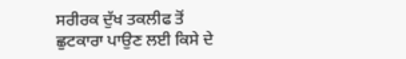ਸਰੀਰਕ ਦੁੱਖ ਤਕਲੀਫ ਤੋਂ ਛੁਟਕਾਰਾ ਪਾਉਣ ਲਈ ਕਿਸੇ ਦੇ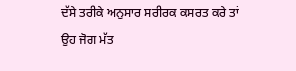ਦੱਸੇ ਤਰੀਕੇ ਅਨੁਸਾਰ ਸਰੀਰਕ ਕਸਰਤ ਕਰੇ ਤਾਂ ਉਹ ਜੋਗ ਮੱਤ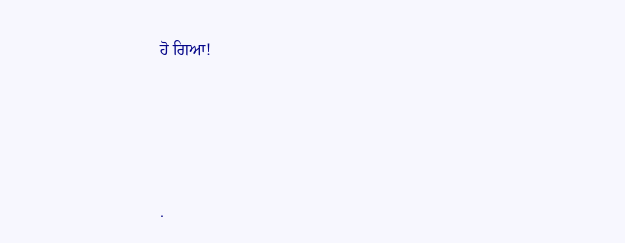ਹੋ ਗਿਆ!




.